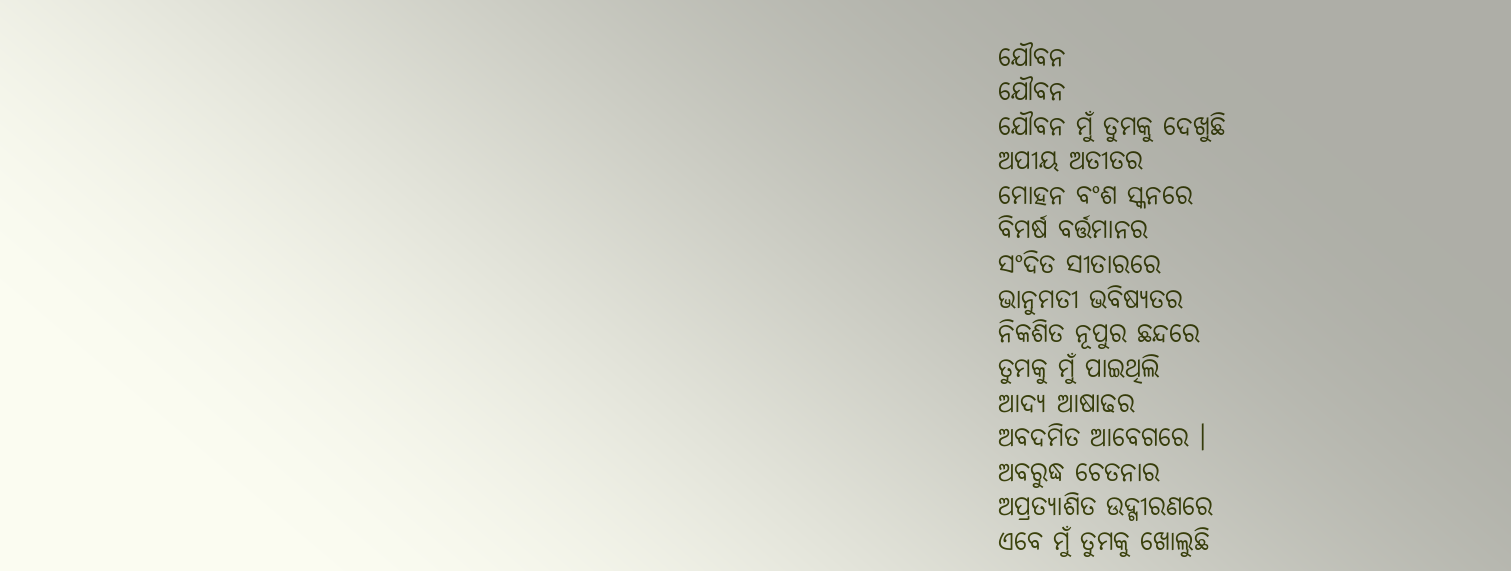ଯୌବନ
ଯୌବନ
ଯୌବନ ମୁଁ ତୁମକୁ ଦେଖୁଛି
ଅପୀୟ ଅତୀତର
ମୋହନ ବଂଶ ସ୍କନରେ
ବିମର୍ଷ ବର୍ତ୍ତମାନର
ସଂଦିତ ସୀତାରରେ
ଭାନୁମତୀ ଭବିଷ୍ୟତର
ନିକଶିତ ନୂପୁର ଛନ୍ଦରେ
ତୁମକୁ ମୁଁ ପାଇଥିଲି
ଆଦ୍ୟ ଆଷାଢର
ଅବଦମିତ ଆବେଗରେ ।
ଅବରୁଦ୍ଧ ଚେତନାର
ଅପ୍ରତ୍ୟାଶିତ ଉଦ୍ଗୀରଣରେ
ଏବେ ମୁଁ ତୁମକୁ ଖୋଲୁଛି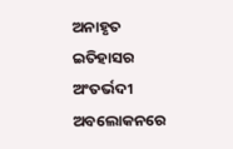ଅନାହୃତ ଇତିହାସର
ଅଂତର୍ଭଦୀ ଅବଲୋକନରେ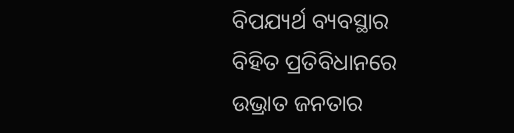ବିପଯ୍ୟର୍ଥ ବ୍ୟବସ୍ଥାର
ବିହିତ ପ୍ରତିବିଧାନରେ
ଉଭ୍ରାତ ଜନତାର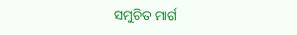ସମୁଚିତ ମାର୍ଗ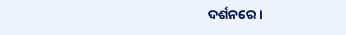ଦର୍ଶନରେ ।